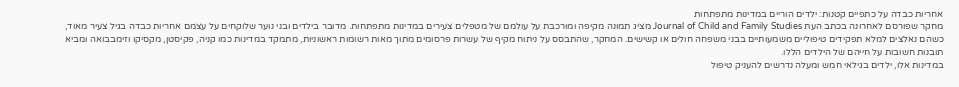אחריות כבדה על כתפיים קטנות: ילדים הוריים במדינות מתפתחות
מחקר שפורסם לאחרונה בכתב העת Journal of Child and Family Studies מציג תמונה מקיפה ומורכבת על עולמם של מטפלים צעירים במדינות מתפתחות. מדובר בילדים ובני נוער שלוקחים על עצמם אחריות כבדה בגיל צעיר מאוד, כשהם נאלצים למלא תפקידים טיפוליים משמעותיים בבני משפחה חולים או קשישים. המחקר, שהתבסס על ניתוח מקיף של עשרות פרסומים מתוך מאות רשומות ראשוניות, מתמקד במדינות כמו קניה, פקיסטן, מקסיקו וזימבבואה ומביא תובנות חשובות על חייהם של הילדים הללו.
במדינות אלו, ילדים בגילאי חמש ומעלה נדרשים להעניק טיפול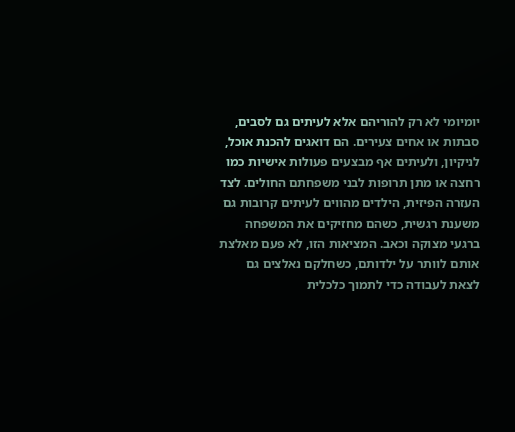יומיומי לא רק להוריהם אלא לעיתים גם לסבים, סבתות או אחים צעירים. הם דואגים להכנת אוכל, לניקיון, ולעיתים אף מבצעים פעולות אישיות כמו רחצה או מתן תרופות לבני משפחתם החולים. לצד העזרה הפיזית, הילדים מהווים לעיתים קרובות גם משענת רגשית, כשהם מחזיקים את המשפחה ברגעי מצוקה וכאב. המציאות הזו, לא פעם מאלצת אותם לוותר על ילדותם, כשחלקם נאלצים גם לצאת לעבודה כדי לתמוך כלכלית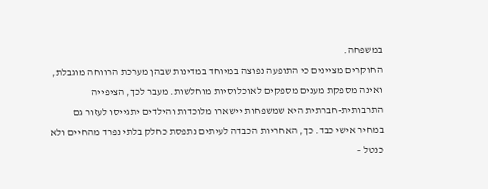במשפחה.
החוקרים מציינים כי התופעה נפוצה במיוחד במדינות שבהן מערכת הרווחה מוגבלת, ואינה מספקת מענים מספקים לאוכלוסיות מוחלשות. מעבר לכך, הציפייה התרבותית-חברתית היא שמשפחות יישארו מלוכדות והילדים יתגייסו לעזור גם במחיר אישי כבד. כך, האחריות הכבדה לעיתים נתפסת כחלק בלתי נפרד מהחיים ולא כנטל –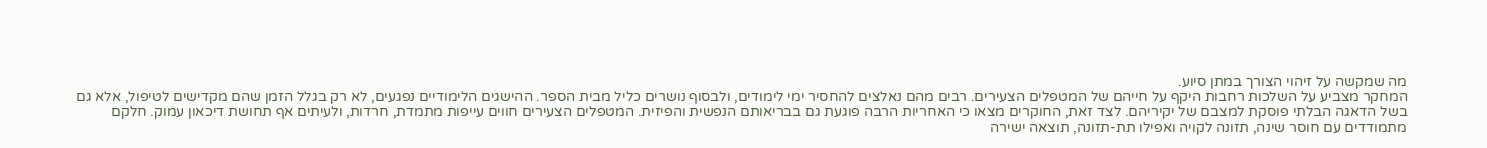מה שמקשה על זיהוי הצורך במתן סיוע.
המחקר מצביע על השלכות רחבות היקף על חייהם של המטפלים הצעירים. רבים מהם נאלצים להחסיר ימי לימודים, ולבסוף נושרים כליל מבית הספר. ההישגים הלימודיים נפגעים, לא רק בגלל הזמן שהם מקדישים לטיפול, אלא גם בשל הדאגה הבלתי פוסקת למצבם של יקיריהם. לצד זאת, החוקרים מצאו כי האחריות הרבה פוגעת גם בבריאותם הנפשית והפיזית. המטפלים הצעירים חווים עייפות מתמדת, חרדות, ולעיתים אף תחושת דיכאון עמוק. חלקם מתמודדים עם חוסר שינה, תזונה לקויה ואפילו תת-תזונה, תוצאה ישירה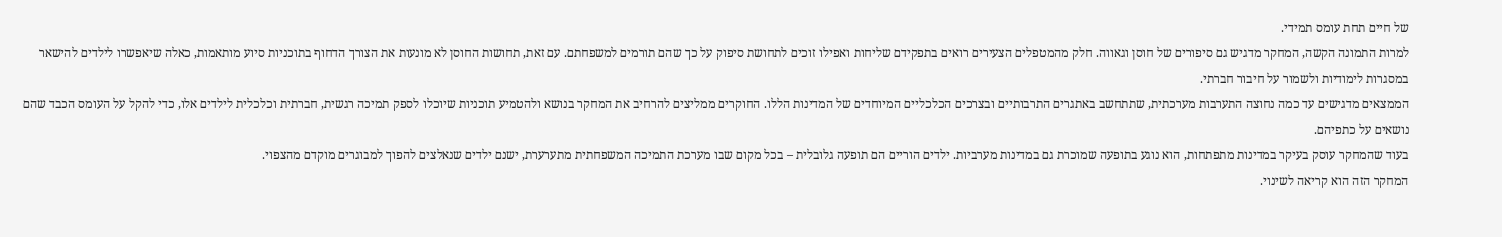של חיים תחת עומס תמידי.
למרות התמונה הקשה, המחקר מדגיש גם סיפורים של חוסן וגאווה. חלק מהמטפלים הצעירים רואים בתפקידם שליחות ואפילו זוכים לתחושת סיפוק על כך שהם תורמים למשפחתם. עם זאת, תחושות החוסן לא מונעות את הצורך הדחוף בתוכניות סיוע מותאמות, כאלה שיאפשרו לילדים להישאר במסגרות לימודיות ולשמור על חיבור חברתי.
הממצאים מדגישים עד כמה נחוצה התערבות מערכתית, שתתחשב באתגרים התרבותיים ובצרכים הכלכליים המיוחדים של המדינות הללו. החוקרים ממליצים להרחיב את המחקר בנושא ולהטמיע תוכניות שיוכלו לספק תמיכה רגשית, חברתית וכלכלית לילדים אלו, כדי להקל על העומס הכבד שהם נושאים על כתפיהם.
בעוד שהמחקר עוסק בעיקר במדינות מתפתחות, הוא נוגע בתופעה שמוכרת גם במדינות מערביות. ילדים הוריים הם תופעה גלובלית – בכל מקום שבו מערכת התמיכה המשפחתית מתערערת, ישנם ילדים שנאלצים להפוך למבוגרים מוקדם מהצפוי.
המחקר הזה הוא קריאה לשינוי.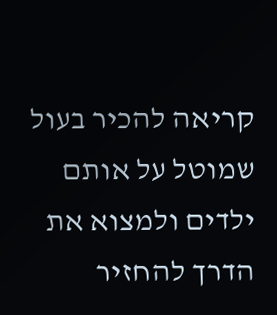קריאה להכיר בעול שמוטל על אותם ילדים ולמצוא את הדרך להחזיר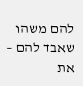להם משהו שאבד להם – את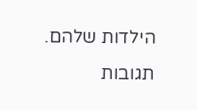הילדות שלהם.
תגובות